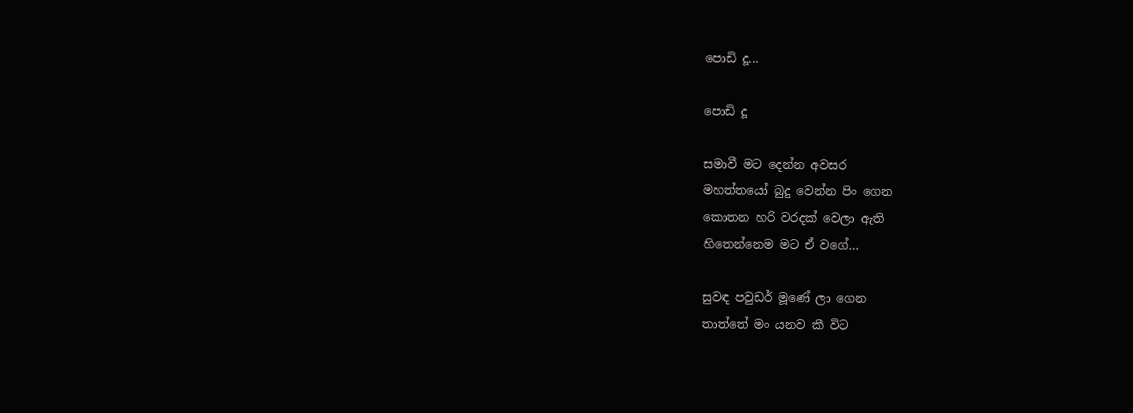පොඩි දූ...

පොඩි දූ

සමාවී මට දෙන්න අවසර
මහත්තයෝ බුදු වෙන්න පිං ගෙන
කොතන හරි වරදක් වෙලා ඇති
හිතෙන්නෙම මට ඒ වගේ…

සුවඳ පවුඩර් මූණේ ලා ගෙන
තාත්තේ මං යනව කී විට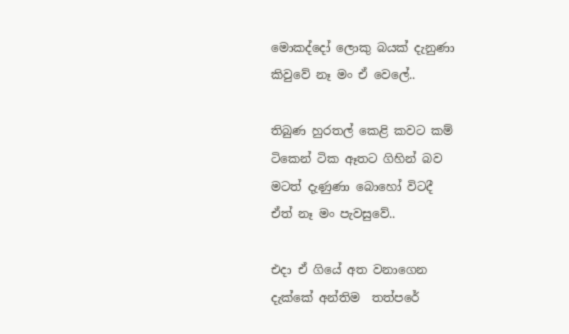මොකද්දෝ ලොකු බයක් දැනුණා
කිවුවේ නෑ මං ඒ වෙලේ..

තිබුණ හුරතල් කෙළි කවට කම්
ටිකෙන් ටික ඈතට ගිහින් බව
මටත් දැණුණා බොහෝ විටදී
ඒත් නෑ මං පැවසුවේ..

එදා ඒ ගියේ අත වනාගෙන
දැක්කේ අන්තිම  තත්පරේ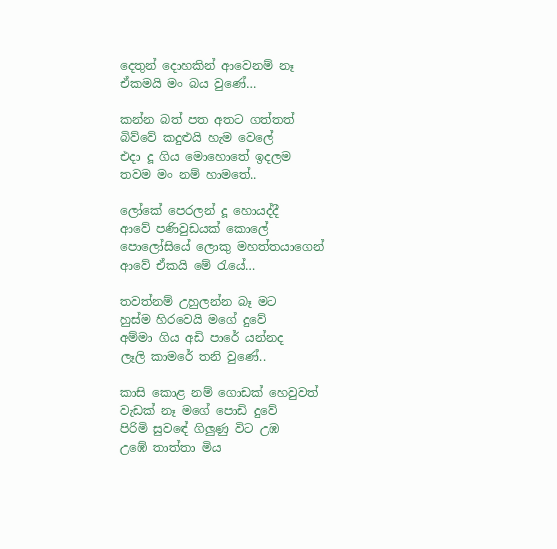දෙතුන් දොහකින් ආවෙනම් නෑ
ඒකමයි මං බය වුණේ…

කන්න බත් පත අතට ගත්තත්
බිව්වේ කදුළුයි හැම වෙලේ
එදා දූ ගිය මොහොතේ ඉදලම
තවම මං නම් හාමතේ..

ලෝකේ පෙරලන් දූ හොයද්දී
ආවේ පණිවුඩයක් කොලේ
පොලෝසියේ ලොකු මහත්තයාගෙන්
ආවේ ඒකයි මේ රැයේ…

තවත්නම් උහුලන්න බෑ මට
හුස්ම හිරවෙයි මගේ දුවේ
අම්මා ගිය අඩි පාරේ යන්නද
ලෑලි කාමරේ තනි වුණේ..

කාසි කොළ නම් ගොඩක් හෙවුවත්
වැඩක් නෑ මගේ පොඩි දුවේ
පිරිමි සුවඳේ ගිලුණු විට උඹ
උඹේ තාත්තා මිය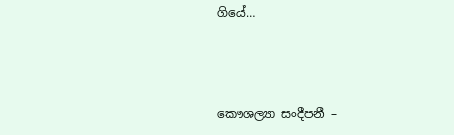ගියේ…



කෞශල්‍යා සංදීපනී –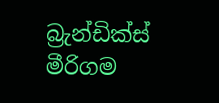බ්‍රැන්ඩික්ස් මීරිගම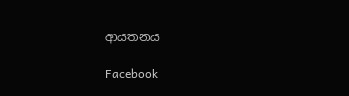ආයතනය

Facebook